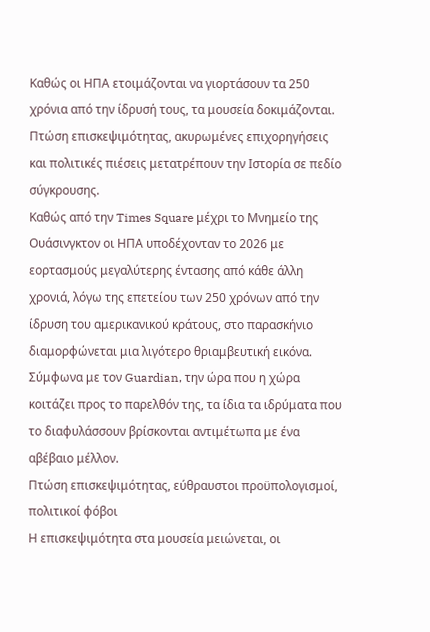Καθώς οι ΗΠΑ ετοιμάζονται να γιορτάσουν τα 250 χρόνια από την ίδρυσή τους, τα μουσεία δοκιμάζονται. Πτώση επισκεψιμότητας, ακυρωμένες επιχορηγήσεις και πολιτικές πιέσεις μετατρέπουν την Ιστορία σε πεδίο σύγκρουσης.
Καθώς από την Times Square μέχρι το Μνημείο της Ουάσινγκτον οι ΗΠΑ υποδέχονταν το 2026 με εορτασμούς μεγαλύτερης έντασης από κάθε άλλη χρονιά, λόγω της επετείου των 250 χρόνων από την ίδρυση του αμερικανικού κράτους, στο παρασκήνιο διαμορφώνεται μια λιγότερο θριαμβευτική εικόνα.
Σύμφωνα με τον Guardian, την ώρα που η χώρα κοιτάζει προς το παρελθόν της, τα ίδια τα ιδρύματα που το διαφυλάσσουν βρίσκονται αντιμέτωπα με ένα αβέβαιο μέλλον.
Πτώση επισκεψιμότητας, εύθραυστοι προϋπολογισμοί, πολιτικοί φόβοι
Η επισκεψιμότητα στα μουσεία μειώνεται, οι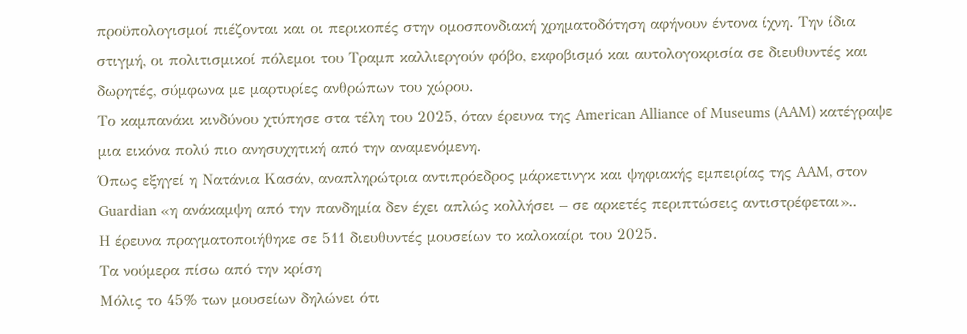προϋπολογισμοί πιέζονται και οι περικοπές στην ομοσπονδιακή χρηματοδότηση αφήνουν έντονα ίχνη. Την ίδια στιγμή, οι πολιτισμικοί πόλεμοι του Τραμπ καλλιεργούν φόβο, εκφοβισμό και αυτολογοκρισία σε διευθυντές και δωρητές, σύμφωνα με μαρτυρίες ανθρώπων του χώρου.
Το καμπανάκι κινδύνου χτύπησε στα τέλη του 2025, όταν έρευνα της American Alliance of Museums (AAM) κατέγραψε μια εικόνα πολύ πιο ανησυχητική από την αναμενόμενη.
Όπως εξηγεί η Νατάνια Κασάν, αναπληρώτρια αντιπρόεδρος μάρκετινγκ και ψηφιακής εμπειρίας της AAM, στον Guardian «η ανάκαμψη από την πανδημία δεν έχει απλώς κολλήσει – σε αρκετές περιπτώσεις αντιστρέφεται»..
Η έρευνα πραγματοποιήθηκε σε 511 διευθυντές μουσείων το καλοκαίρι του 2025.
Τα νούμερα πίσω από την κρίση
Μόλις το 45% των μουσείων δηλώνει ότι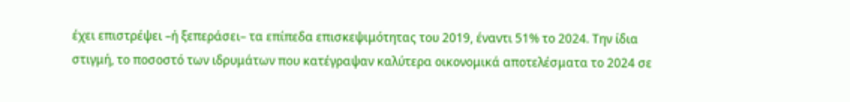έχει επιστρέψει –ή ξεπεράσει– τα επίπεδα επισκεψιμότητας του 2019, έναντι 51% το 2024. Την ίδια στιγμή, το ποσοστό των ιδρυμάτων που κατέγραψαν καλύτερα οικονομικά αποτελέσματα το 2024 σε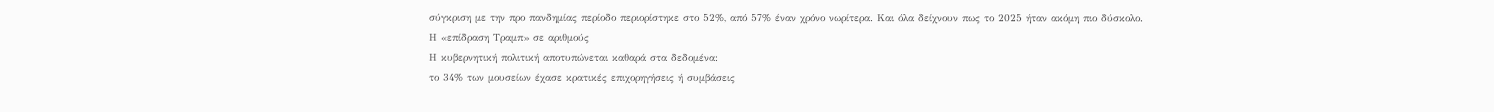σύγκριση με την προ πανδημίας περίοδο περιορίστηκε στο 52%, από 57% έναν χρόνο νωρίτερα. Και όλα δείχνουν πως το 2025 ήταν ακόμη πιο δύσκολο.
Η «επίδραση Τραμπ» σε αριθμούς
Η κυβερνητική πολιτική αποτυπώνεται καθαρά στα δεδομένα:
το 34% των μουσείων έχασε κρατικές επιχορηγήσεις ή συμβάσεις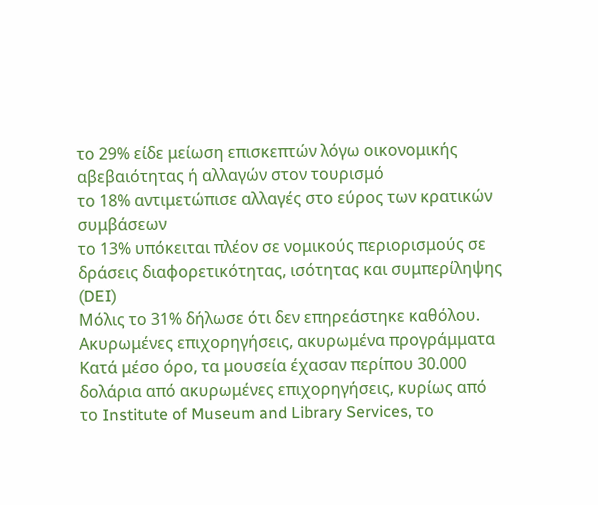το 29% είδε μείωση επισκεπτών λόγω οικονομικής αβεβαιότητας ή αλλαγών στον τουρισμό
το 18% αντιμετώπισε αλλαγές στο εύρος των κρατικών συμβάσεων
το 13% υπόκειται πλέον σε νομικούς περιορισμούς σε δράσεις διαφορετικότητας, ισότητας και συμπερίληψης (DEI)
Μόλις το 31% δήλωσε ότι δεν επηρεάστηκε καθόλου.
Ακυρωμένες επιχορηγήσεις, ακυρωμένα προγράμματα
Κατά μέσο όρο, τα μουσεία έχασαν περίπου 30.000 δολάρια από ακυρωμένες επιχορηγήσεις, κυρίως από το Institute of Museum and Library Services, το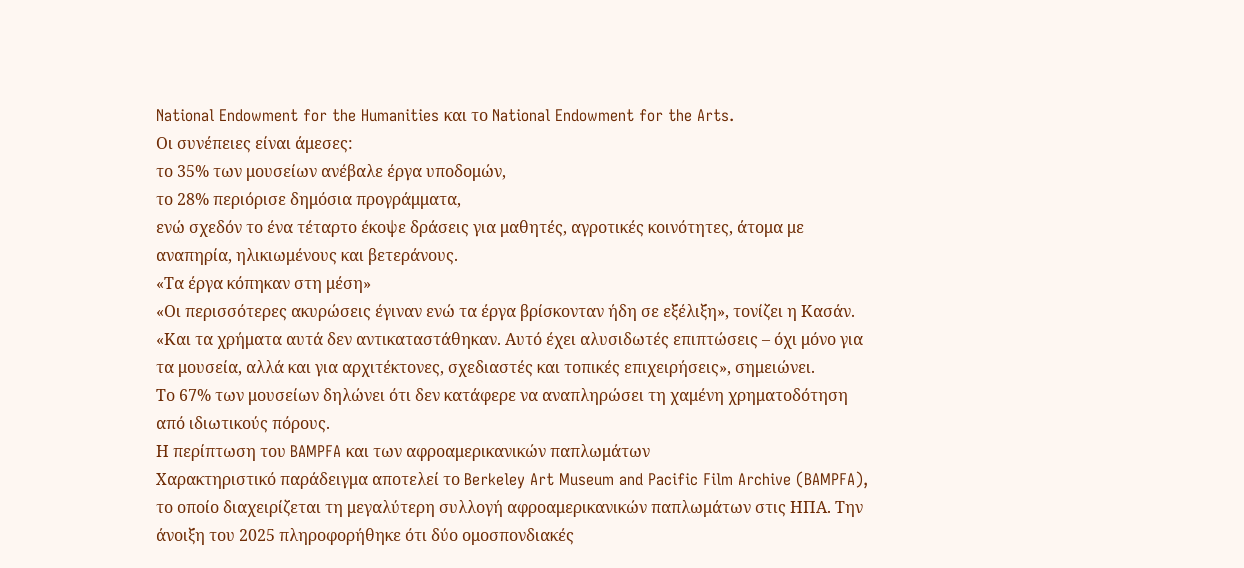National Endowment for the Humanities και το National Endowment for the Arts.
Οι συνέπειες είναι άμεσες:
το 35% των μουσείων ανέβαλε έργα υποδομών,
το 28% περιόρισε δημόσια προγράμματα,
ενώ σχεδόν το ένα τέταρτο έκοψε δράσεις για μαθητές, αγροτικές κοινότητες, άτομα με αναπηρία, ηλικιωμένους και βετεράνους.
«Τα έργα κόπηκαν στη μέση»
«Οι περισσότερες ακυρώσεις έγιναν ενώ τα έργα βρίσκονταν ήδη σε εξέλιξη», τονίζει η Κασάν. «Και τα χρήματα αυτά δεν αντικαταστάθηκαν. Αυτό έχει αλυσιδωτές επιπτώσεις – όχι μόνο για τα μουσεία, αλλά και για αρχιτέκτονες, σχεδιαστές και τοπικές επιχειρήσεις», σημειώνει.
Το 67% των μουσείων δηλώνει ότι δεν κατάφερε να αναπληρώσει τη χαμένη χρηματοδότηση από ιδιωτικούς πόρους.
Η περίπτωση του BAMPFA και των αφροαμερικανικών παπλωμάτων
Χαρακτηριστικό παράδειγμα αποτελεί το Berkeley Art Museum and Pacific Film Archive (BAMPFA), το οποίο διαχειρίζεται τη μεγαλύτερη συλλογή αφροαμερικανικών παπλωμάτων στις ΗΠΑ. Την άνοιξη του 2025 πληροφορήθηκε ότι δύο ομοσπονδιακές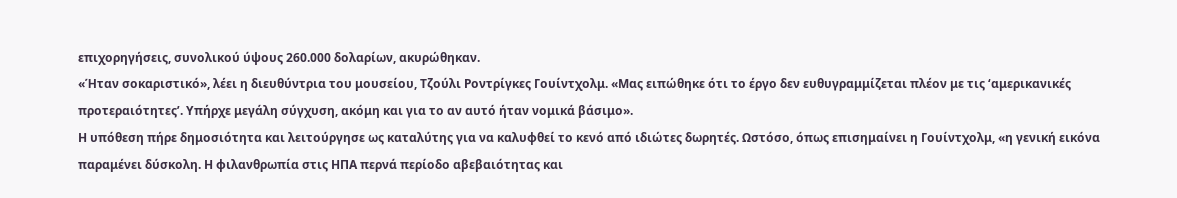επιχορηγήσεις, συνολικού ύψους 260.000 δολαρίων, ακυρώθηκαν.
«Ήταν σοκαριστικό», λέει η διευθύντρια του μουσείου, Τζούλι Ροντρίγκες Γουίντχολμ. «Μας ειπώθηκε ότι το έργο δεν ευθυγραμμίζεται πλέον με τις ‘αμερικανικές προτεραιότητες’. Υπήρχε μεγάλη σύγχυση, ακόμη και για το αν αυτό ήταν νομικά βάσιμο».
Η υπόθεση πήρε δημοσιότητα και λειτούργησε ως καταλύτης για να καλυφθεί το κενό από ιδιώτες δωρητές. Ωστόσο, όπως επισημαίνει η Γουίντχολμ, «η γενική εικόνα παραμένει δύσκολη. Η φιλανθρωπία στις ΗΠΑ περνά περίοδο αβεβαιότητας και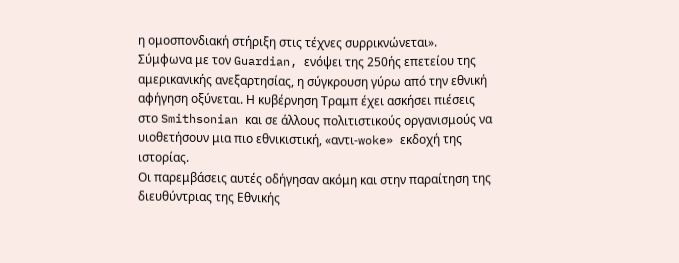η ομοσπονδιακή στήριξη στις τέχνες συρρικνώνεται».
Σύμφωνα με τον Guardian, ενόψει της 250ής επετείου της αμερικανικής ανεξαρτησίας, η σύγκρουση γύρω από την εθνική αφήγηση οξύνεται. Η κυβέρνηση Τραμπ έχει ασκήσει πιέσεις στο Smithsonian και σε άλλους πολιτιστικούς οργανισμούς να υιοθετήσουν μια πιο εθνικιστική, «αντι-woke» εκδοχή της ιστορίας.
Οι παρεμβάσεις αυτές οδήγησαν ακόμη και στην παραίτηση της διευθύντριας της Εθνικής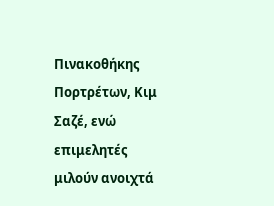Πινακοθήκης Πορτρέτων, Κιμ Σαζέ, ενώ επιμελητές μιλούν ανοιχτά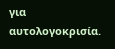για αυτολογοκρισία.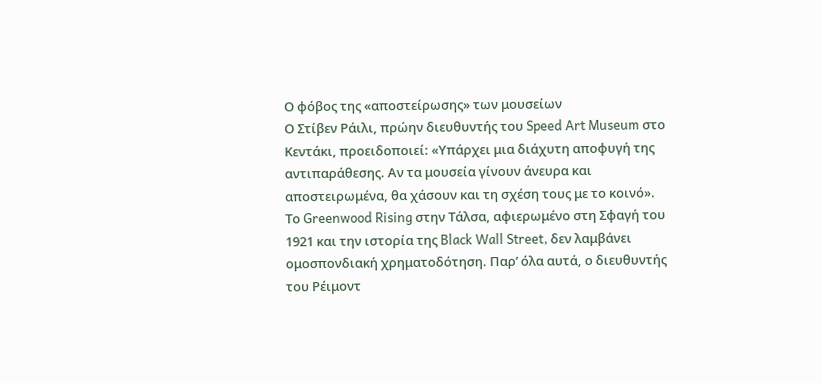Ο φόβος της «αποστείρωσης» των μουσείων
Ο Στίβεν Ράιλι, πρώην διευθυντής του Speed Art Museum στο Κεντάκι, προειδοποιεί: «Υπάρχει μια διάχυτη αποφυγή της αντιπαράθεσης. Αν τα μουσεία γίνουν άνευρα και αποστειρωμένα, θα χάσουν και τη σχέση τους με το κοινό».
Το Greenwood Rising στην Τάλσα, αφιερωμένο στη Σφαγή του 1921 και την ιστορία της Black Wall Street, δεν λαμβάνει ομοσπονδιακή χρηματοδότηση. Παρ’ όλα αυτά, ο διευθυντής του Ρέιμοντ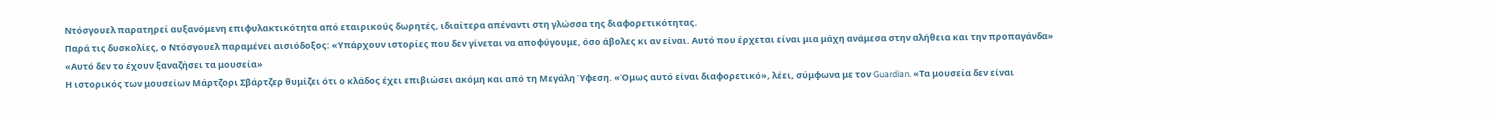Ντόσγουελ παρατηρεί αυξανόμενη επιφυλακτικότητα από εταιρικούς δωρητές, ιδιαίτερα απέναντι στη γλώσσα της διαφορετικότητας.
Παρά τις δυσκολίες, ο Ντόσγουελ παραμένει αισιόδοξος: «Υπάρχουν ιστορίες που δεν γίνεται να αποφύγουμε, όσο άβολες κι αν είναι. Αυτό που έρχεται είναι μια μάχη ανάμεσα στην αλήθεια και την προπαγάνδα»
«Αυτό δεν το έχουν ξαναζήσει τα μουσεία»
Η ιστορικός των μουσείων Μάρτζορι Σβάρτζερ θυμίζει ότι ο κλάδος έχει επιβιώσει ακόμη και από τη Μεγάλη Ύφεση. «Όμως αυτό είναι διαφορετικό», λέει, σύμφωνα με τον Guardian. «Τα μουσεία δεν είναι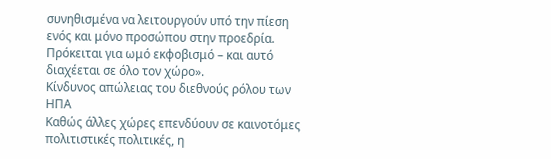συνηθισμένα να λειτουργούν υπό την πίεση ενός και μόνο προσώπου στην προεδρία. Πρόκειται για ωμό εκφοβισμό – και αυτό διαχέεται σε όλο τον χώρο».
Κίνδυνος απώλειας του διεθνούς ρόλου των ΗΠΑ
Καθώς άλλες χώρες επενδύουν σε καινοτόμες πολιτιστικές πολιτικές, η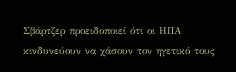Σβάρτζερ προειδοποιεί ότι οι ΗΠΑ κινδυνεύουν να χάσουν τον ηγετικό τους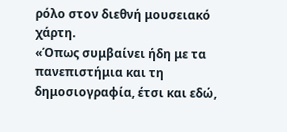ρόλο στον διεθνή μουσειακό χάρτη.
«Όπως συμβαίνει ήδη με τα πανεπιστήμια και τη δημοσιογραφία, έτσι και εδώ,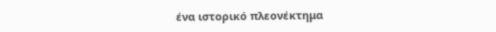ένα ιστορικό πλεονέκτημα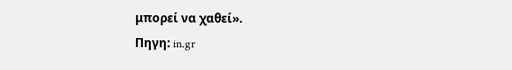μπορεί να χαθεί».
Πηγη: in.gr